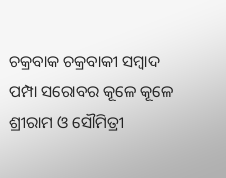ଚକ୍ରବାକ ଚକ୍ରବାକୀ ସମ୍ବାଦ
ପମ୍ପା ସରୋବର କୂଳେ କୂଳେ ଶ୍ରୀରାମ ଓ ସୌମିତ୍ରୀ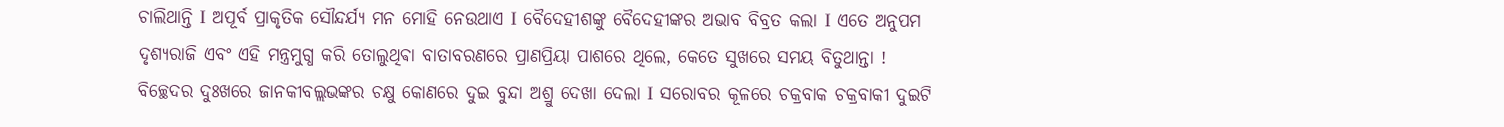ଚାଲିଥାନ୍ତି Ι ଅପୂର୍ବ ପ୍ରାକୃତିକ ସୌନ୍ଦର୍ଯ୍ୟ ମନ ମୋହି ନେଉଥାଏ Ι ବୈଦେହୀଶଙ୍କୁ ବୈଦେହୀଙ୍କର ଅଭାବ ବିବ୍ରତ କଲା Ι ଏତେ ଅନୁପମ ଦୃଶ୍ୟରାଜି ଏବଂ ଏହି ମନ୍ତ୍ରମୁଗ୍ଧ କରି ତୋଲୁଥିଵା ବାତାବରଣରେ ପ୍ରାଣପ୍ରିୟା ପାଶରେ ଥିଲେ, କେତେ ସୁଖରେ ସମୟ ବିତୁଥାନ୍ତା ! ବିଚ୍ଛେଦର ଦୁଃଖରେ ଜାନକୀବଲ୍ଲଭଙ୍କର ଚକ୍ଷୁ କୋଣରେ ଦୁଇ ବୁନ୍ଦା ଅଶ୍ରୁ ଦେଖା ଦେଲା Ι ସରୋବର କୂଳରେ ଚକ୍ରବାକ ଚକ୍ରବାକୀ ଦୁଇଟି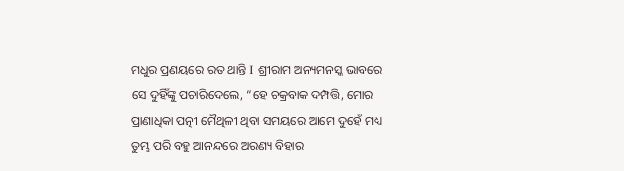ମଧୁର ପ୍ରଣୟରେ ରତ ଥାନ୍ତି Ι ଶ୍ରୀରାମ ଅନ୍ୟମନସ୍କ ଭାବରେ ସେ ଦୁହିଁଙ୍କୁ ପଚାରିଦେଲେ, “ହେ ଚକ୍ରବାକ ଦମ୍ପତ୍ତି, ମୋର ପ୍ରାଣାଧିକା ପତ୍ନୀ ମୈଥିଳୀ ଥିବା ସମୟରେ ଆମେ ଦୁହେଁ ମଧ୍ୟ ତୁମ୍ଭ ପରି ବହୁ ଆନନ୍ଦରେ ଅରଣ୍ୟ ବିହାର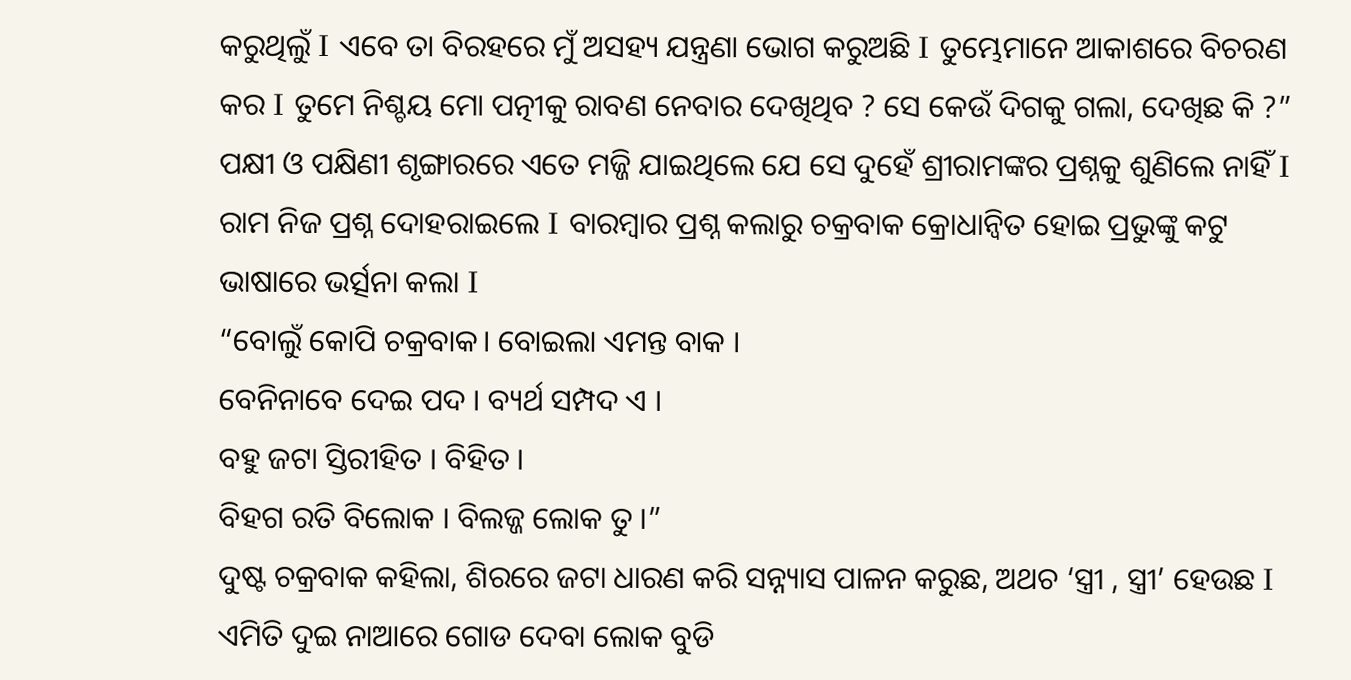କରୁଥିଲୁଁ Ι ଏବେ ତା ବିରହରେ ମୁଁ ଅସହ୍ୟ ଯନ୍ତ୍ରଣା ଭୋଗ କରୁଅଛି Ι ତୁମ୍ଭେମାନେ ଆକାଶରେ ବିଚରଣ କର Ι ତୁମେ ନିଶ୍ଚୟ ମୋ ପତ୍ନୀକୁ ରାବଣ ନେବାର ଦେଖିଥିବ ? ସେ କେଉଁ ଦିଗକୁ ଗଲା, ଦେଖିଛ କି ?” ପକ୍ଷୀ ଓ ପକ୍ଷିଣୀ ଶୃଙ୍ଗାରରେ ଏତେ ମଜ୍ଜି ଯାଇଥିଲେ ଯେ ସେ ଦୁହେଁ ଶ୍ରୀରାମଙ୍କର ପ୍ରଶ୍ନକୁ ଶୁଣିଲେ ନାହିଁ Ι ରାମ ନିଜ ପ୍ରଶ୍ନ ଦୋହରାଇଲେ Ι ବାରମ୍ବାର ପ୍ରଶ୍ନ କଲାରୁ ଚକ୍ରବାକ କ୍ରୋଧାନ୍ୱିତ ହୋଇ ପ୍ରଭୁଙ୍କୁ କଟୁ ଭାଷାରେ ଭର୍ତ୍ସନା କଲା Ι
“ବୋଲୁଁ କୋପି ଚକ୍ରବାକ। ବୋଇଲା ଏମନ୍ତ ବାକ ।
ବେନିନାବେ ଦେଇ ପଦ । ବ୍ୟର୍ଥ ସମ୍ପଦ ଏ ।
ବହୁ ଜଟା ସ୍ତିରୀହିତ । ବିହିତ ।
ବିହଗ ରତି ବିଲୋକ । ବିଲଜ୍ଜ ଲୋକ ତୁ ।”
ଦୁଷ୍ଟ ଚକ୍ରବାକ କହିଲା, ଶିରରେ ଜଟା ଧାରଣ କରି ସନ୍ନ୍ୟାସ ପାଳନ କରୁଛ, ଅଥଚ ‘ସ୍ତ୍ରୀ , ସ୍ତ୍ରୀ’ ହେଉଛ Ι ଏମିତି ଦୁଇ ନାଆରେ ଗୋଡ ଦେବା ଲୋକ ବୁଡି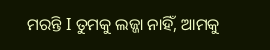ମରନ୍ତି Ι ତୁମକୁ ଲଜ୍ଜା ନାହିଁ, ଆମକୁ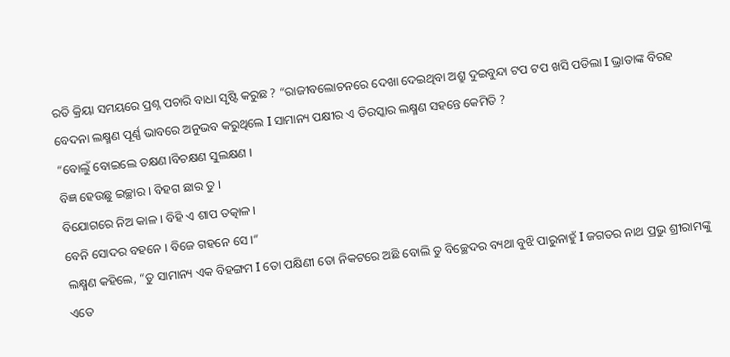ରତି କ୍ରିୟା ସମୟରେ ପ୍ରଶ୍ନ ପଚାରି ବାଧା ସୃଷ୍ଟି କରୁଛ ? “ରାଜୀବଲୋଚନରେ ଦେଖା ଦେଇଥିବା ଅଶ୍ରୁ ଦୁଇବୁନ୍ଦା ଟପ ଟପ ଖସି ପଡିଲା Ι ଭ୍ରାତାଙ୍କ ବିରହ ବେଦନା ଲକ୍ଷ୍ମଣ ପୂର୍ଣ୍ଣ ଭାବରେ ଅନୁଭବ କରୁଥିଲେ Ι ସାମାନ୍ୟ ପକ୍ଷୀର ଏ ତିରସ୍କାର ଲକ୍ଷ୍ମଣ ସହନ୍ତେ କେମିତି ?
“ବୋଲୁଁ ବୋଇଲେ ତକ୍ଷଣ।ବିଚକ୍ଷଣ ସୁଲକ୍ଷଣ ।
ବିଜ୍ଞ ହେଉଛୁ ଇଚ୍ଛାର । ବିହଗ ଛାର ତୁ ।
ବିଯୋଗରେ ନିଅ କାଳ । ବିହି ଏ ଶାପ ତତ୍କାଳ ।
ବେନି ସୋଦର ବହନେ । ବିଜେ ଗହନେ ସେ ।“
ଲକ୍ଷ୍ମଣ କହିଲେ, “ତୁ ସାମାନ୍ୟ ଏକ ବିହଙ୍ଗମ Ι ତୋ ପକ୍ଷିଣୀ ତୋ ନିକଟରେ ଅଛି ବୋଲି ତୁ ବିଚ୍ଛେଦର ବ୍ୟଥା ବୁଝି ପାରୁନାହୁଁ Ι ଜଗତର ନାଥ ପ୍ରଭୁ ଶ୍ରୀରାମଙ୍କୁ ଏତେ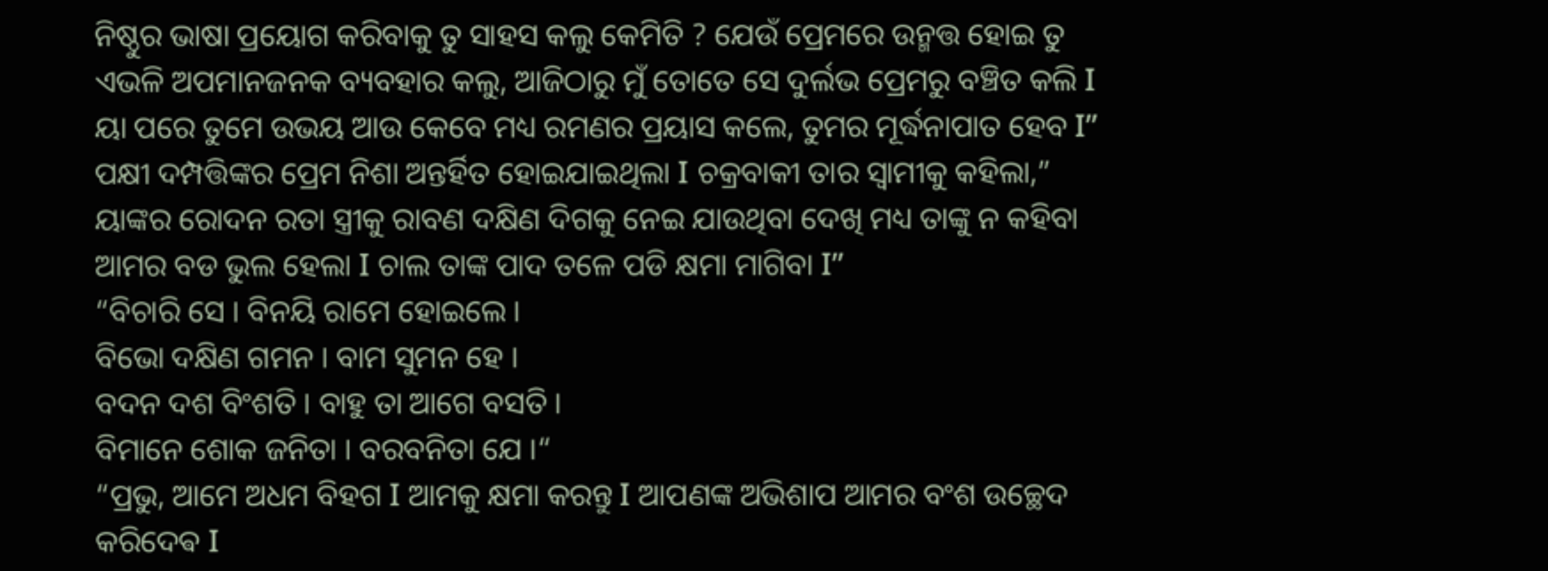ନିଷ୍ଠୁର ଭାଷା ପ୍ରୟୋଗ କରିବାକୁ ତୁ ସାହସ କଲୁ କେମିତି ? ଯେଉଁ ପ୍ରେମରେ ଉନ୍ମତ୍ତ ହୋଇ ତୁ ଏଭଳି ଅପମାନଜନକ ବ୍ୟବହାର କଲୁ, ଆଜିଠାରୁ ମୁଁ ତୋତେ ସେ ଦୁର୍ଲଭ ପ୍ରେମରୁ ବଞ୍ଚିତ କଲି Ι ୟା ପରେ ତୁମେ ଉଭୟ ଆଉ କେବେ ମଧ୍ୟ ରମଣର ପ୍ରୟାସ କଲେ, ତୁମର ମୂର୍ଦ୍ଧନାପାତ ହେବ Ι” ପକ୍ଷୀ ଦମ୍ପତ୍ତିଙ୍କର ପ୍ରେମ ନିଶା ଅନ୍ତର୍ହିତ ହୋଇଯାଇଥିଲା Ι ଚକ୍ରବାକୀ ତାର ସ୍ୱାମୀକୁ କହିଲା,” ୟାଙ୍କର ରୋଦନ ରତା ସ୍ତ୍ରୀକୁ ରାବଣ ଦକ୍ଷିଣ ଦିଗକୁ ନେଇ ଯାଉଥିବା ଦେଖି ମଧ୍ୟ ତାଙ୍କୁ ନ କହିବା ଆମର ବଡ ଭୁଲ ହେଲା Ι ଚାଲ ତାଙ୍କ ପାଦ ତଳେ ପଡି କ୍ଷମା ମାଗିବା Ι”
“ବିଚାରି ସେ । ବିନୟି ରାମେ ହୋଇଲେ ।
ବିଭୋ ଦକ୍ଷିଣ ଗମନ । ବାମ ସୁମନ ହେ ।
ବଦନ ଦଶ ବିଂଶତି । ବାହୁ ତା ଆଗେ ବସତି ।
ବିମାନେ ଶୋକ ଜନିତା । ବରବନିତା ଯେ ।“
“ପ୍ରଭୁ, ଆମେ ଅଧମ ବିହଗ Ι ଆମକୁ କ୍ଷମା କରନ୍ତୁ Ι ଆପଣଙ୍କ ଅଭିଶାପ ଆମର ବଂଶ ଉଚ୍ଛେଦ କରିଦେଵ Ι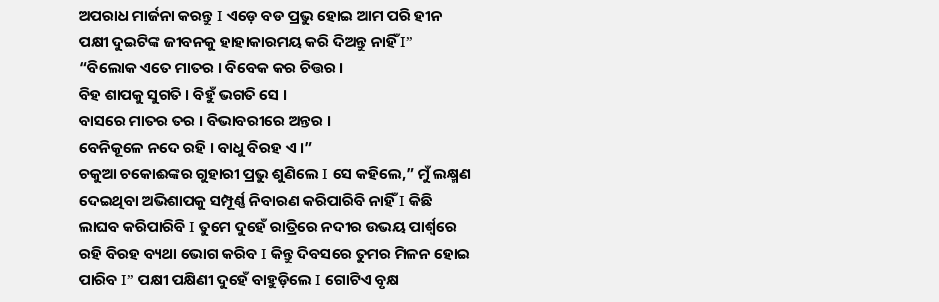ଅପରାଧ ମାର୍ଜନା କରନ୍ତୁ Ι ଏଡ଼େ ବଡ ପ୍ରଭୁ ହୋଇ ଆମ ପରି ହୀନ ପକ୍ଷୀ ଦୁଇଟିଙ୍କ ଜୀବନକୁ ହାହାକାରମୟ କରି ଦିଅନ୍ତୁ ନାହିଁ Ι”
“ବିଲୋକ ଏତେ ମାତର । ବିବେକ କର ଚିତ୍ତର ।
ବିହ ଶାପକୁ ସୁଗତି । ବିହୁଁ ଭଗତି ସେ ।
ବାସରେ ମାତର ତର । ବିଭାବରୀରେ ଅନ୍ତର ।
ବେନିକୂଳେ ନଦେ ରହି । ବାଧୁ ବିରହ ଏ ।”
ଚକୁଆ ଚକୋଈଙ୍କର ଗୁହାରୀ ପ୍ରଭୁ ଶୁଣିଲେ Ι ସେ କହିଲେ,” ମୁଁ ଲକ୍ଷ୍ମଣ ଦେଇଥିବା ଅଭିଶାପକୁ ସମ୍ପୂର୍ଣ୍ଣ ନିବାରଣ କରିପାରିବି ନାହିଁ Ι କିଛି ଲାଘବ କରିପାରିବି Ι ତୁମେ ଦୁହେଁ ରାତ୍ରିରେ ନଦୀର ଉଭୟ ପାର୍ଶ୍ବରେ ରହି ବିରହ ବ୍ୟଥା ଭୋଗ କରିବ Ι କିନ୍ତୁ ଦିବସରେ ତୁମର ମିଳନ ହୋଇ ପାରିବ Ι” ପକ୍ଷୀ ପକ୍ଷିଣୀ ଦୁହେଁ ବାହୁଡ଼ିଲେ Ι ଗୋଟିଏ ବୃକ୍ଷ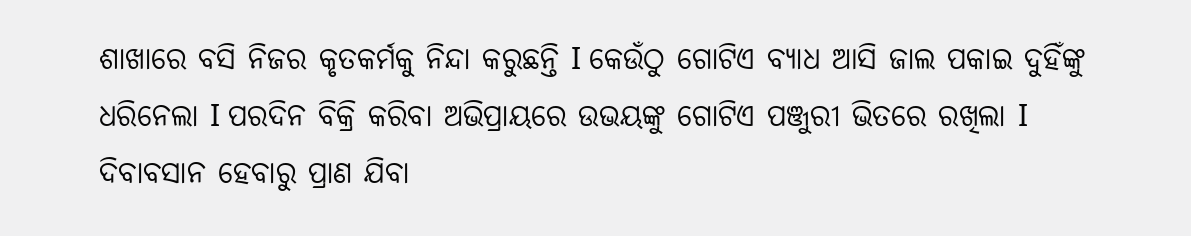ଶାଖାରେ ବସି ନିଜର କୃତକର୍ମକୁ ନିନ୍ଦା କରୁଛନ୍ତି Ι କେଉଁଠୁ ଗୋଟିଏ ବ୍ୟାଧ ଆସି ଜାଲ ପକାଇ ଦୁହିଁଙ୍କୁ ଧରିନେଲା Ι ପରଦିନ ବିକ୍ରି କରିବା ଅଭିପ୍ରାୟରେ ଉଭୟଙ୍କୁ ଗୋଟିଏ ପଞ୍ଜୁରୀ ଭିତରେ ରଖିଲା Ι ଦିବାବସାନ ହେବାରୁ ପ୍ରାଣ ଯିବା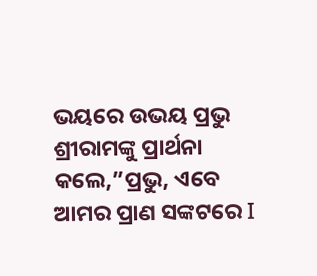ଭୟରେ ଉଭୟ ପ୍ରଭୁ ଶ୍ରୀରାମଙ୍କୁ ପ୍ରାର୍ଥନା କଲେ,”ପ୍ରଭୁ, ଏବେ ଆମର ପ୍ରାଣ ସଙ୍କଟରେ Ι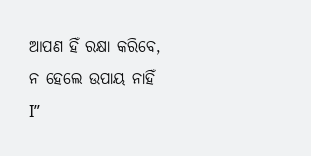ଆପଣ ହିଁ ରକ୍ଷା କରିବେ, ନ ହେଲେ ଉପାୟ ନାହିଁ Ι”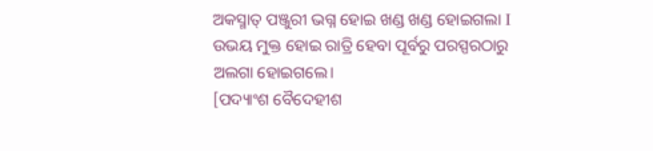ଅକସ୍ମାତ୍ ପଞ୍ଜୁରୀ ଭଗ୍ନ ହୋଇ ଖଣ୍ଡ ଖଣ୍ଡ ହୋଇଗଲା Ι ଉଭୟ ମୁକ୍ତ ହୋଇ ରାତ୍ରି ହେବା ପୂର୍ବରୁ ପରସ୍ପରଠାରୁ ଅଲଗା ହୋଇଗଲେ।
[ପଦ୍ୟାଂଶ ବୈଦେହୀଶ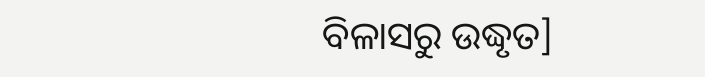ବିଳାସରୁ ଉଦ୍ଧୃତ]